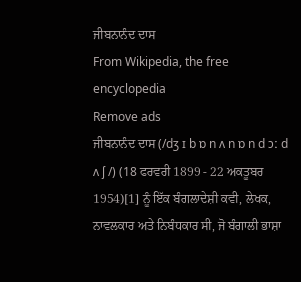ਜੀਬਨਾਨੰਦ ਦਾਸ
From Wikipedia, the free encyclopedia
Remove ads
ਜੀਬਨਾਨੰਦ ਦਾਸ (/dʒ ɪ b ɒ n ʌ n ɒ n d ɔː d ʌ ʃ /) (18 ਫਰਵਰੀ 1899 - 22 ਅਕਤੂਬਰ 1954)[1] ਨੂੰ ਇੱਕ ਬੰਗਲਾਦੇਸ਼ੀ ਕਵੀ, ਲੇਖਕ, ਨਾਵਲਕਾਰ ਅਤੇ ਨਿਬੰਧਕਾਰ ਸੀ, ਜੋ ਬੰਗਾਲੀ ਭਾਸ਼ਾ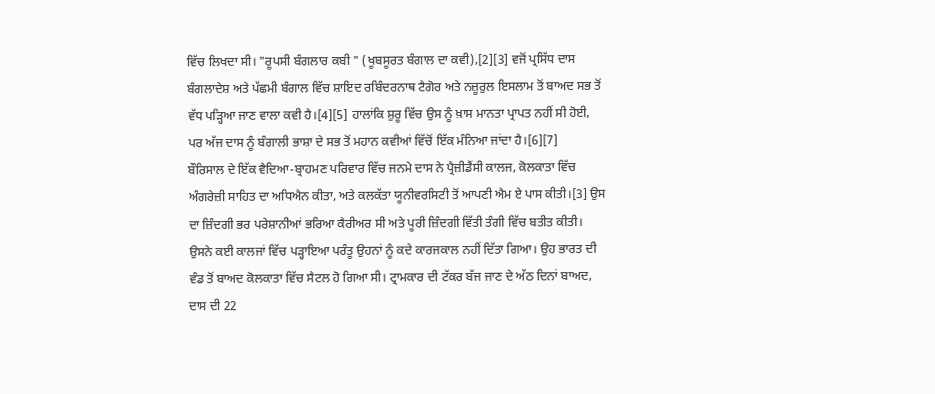ਵਿੱਚ ਲਿਖਦਾ ਸੀ। "ਰੂਪਸੀ ਬੰਗਲਾਰ ਕਬੀ " (ਖੂਬਸੂਰਤ ਬੰਗਾਲ ਦਾ ਕਵੀ),[2][3] ਵਜੋਂ ਪ੍ਰਸਿੱਧ ਦਾਸ ਬੰਗਲਾਦੇਸ਼ ਅਤੇ ਪੱਛਮੀ ਬੰਗਾਲ ਵਿੱਚ ਸ਼ਾਇਦ ਰਬਿੰਦਰਨਾਥ ਟੈਗੋਰ ਅਤੇ ਨਜ਼ੂਰੁਲ ਇਸਲਾਮ ਤੋਂ ਬਾਅਦ ਸਭ ਤੋਂ ਵੱਧ ਪੜ੍ਹਿਆ ਜਾਣ ਵਾਲਾ ਕਵੀ ਹੈ।[4][5] ਹਾਲਾਂਕਿ ਸ਼ੁਰੂ ਵਿੱਚ ਉਸ ਨੂੰ ਖ਼ਾਸ ਮਾਨਤਾ ਪ੍ਰਾਪਤ ਨਹੀਂ ਸੀ ਹੋਈ, ਪਰ ਅੱਜ ਦਾਸ ਨੂੰ ਬੰਗਾਲੀ ਭਾਸ਼ਾ ਦੇ ਸਭ ਤੋਂ ਮਹਾਨ ਕਵੀਆਂ ਵਿੱਚੋਂ ਇੱਕ ਮੰਨਿਆ ਜਾਂਦਾ ਹੈ।[6][7]
ਬੌਰਿਸਾਲ ਦੇ ਇੱਕ ਵੈਦਿਆ-ਬ੍ਰਾਹਮਣ ਪਰਿਵਾਰ ਵਿੱਚ ਜਨਮੇ ਦਾਸ ਨੇ ਪ੍ਰੈਜ਼ੀਡੈਂਸੀ ਕਾਲਜ, ਕੋਲਕਾਤਾ ਵਿੱਚ ਅੰਗਰੇਜ਼ੀ ਸਾਹਿਤ ਦਾ ਅਧਿਐਨ ਕੀਤਾ, ਅਤੇ ਕਲਕੱਤਾ ਯੂਨੀਵਰਸਿਟੀ ਤੋਂ ਆਪਣੀ ਐਮ ਏ ਪਾਸ ਕੀਤੀ।[3] ਉਸ ਦਾ ਜ਼ਿੰਦਗੀ ਭਰ ਪਰੇਸ਼ਾਨੀਆਂ ਭਰਿਆ ਕੈਰੀਅਰ ਸੀ ਅਤੇ ਪੂਰੀ ਜ਼ਿੰਦਗੀ ਵਿੱਤੀ ਤੰਗੀ ਵਿੱਚ ਬਤੀਤ ਕੀਤੀ। ਉਸਨੇ ਕਈ ਕਾਲਜਾਂ ਵਿੱਚ ਪੜ੍ਹਾਇਆ ਪਰੰਤੂ ਉਹਨਾਂ ਨੂੰ ਕਦੇ ਕਾਰਜਕਾਲ ਨਹੀਂ ਦਿੱਤਾ ਗਿਆ। ਉਹ ਭਾਰਤ ਦੀ ਵੰਡ ਤੋਂ ਬਾਅਦ ਕੋਲਕਾਤਾ ਵਿੱਚ ਸੈਟਲ ਹੋ ਗਿਆ ਸੀ। ਟ੍ਰਾਮਕਾਰ ਦੀ ਟੱਕਰ ਬੱਜ ਜਾਣ ਦੇ ਅੱਠ ਦਿਨਾਂ ਬਾਅਦ, ਦਾਸ ਦੀ 22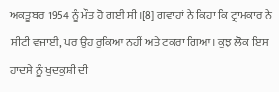ਅਕਤੂਬਰ 1954 ਨੂੰ ਮੌਤ ਹੋ ਗਈ ਸੀ।[8] ਗਵਾਹਾਂ ਨੇ ਕਿਹਾ ਕਿ ਟ੍ਰਾਮਕਾਰ ਨੇ ਸੀਟੀ ਵਜਾਈ, ਪਰ ਉਹ ਰੁਕਿਆ ਨਹੀਂ ਅਤੇ ਟਕਰਾ ਗਿਆ। ਕੁਝ ਲੋਕ ਇਸ ਹਾਦਸੇ ਨੂੰ ਖੁਦਕੁਸ਼ੀ ਦੀ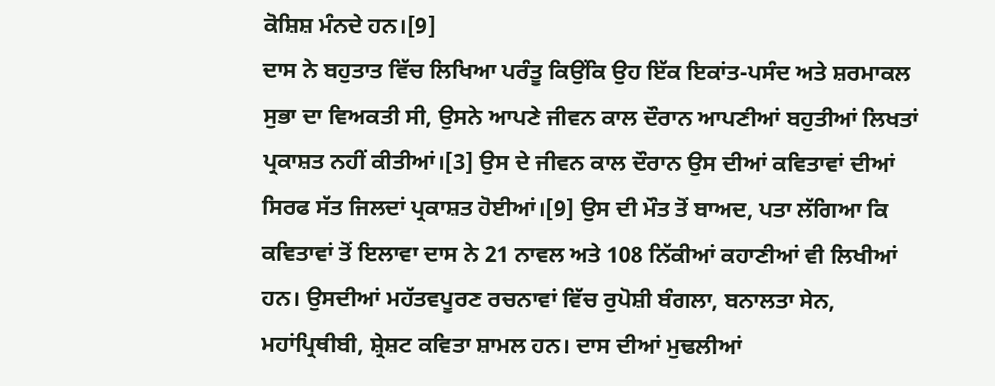ਕੋਸ਼ਿਸ਼ ਮੰਨਦੇ ਹਨ।[9]
ਦਾਸ ਨੇ ਬਹੁਤਾਤ ਵਿੱਚ ਲਿਖਿਆ ਪਰੰਤੂ ਕਿਉਂਕਿ ਉਹ ਇੱਕ ਇਕਾਂਤ-ਪਸੰਦ ਅਤੇ ਸ਼ਰਮਾਕਲ ਸੁਭਾ ਦਾ ਵਿਅਕਤੀ ਸੀ, ਉਸਨੇ ਆਪਣੇ ਜੀਵਨ ਕਾਲ ਦੌਰਾਨ ਆਪਣੀਆਂ ਬਹੁਤੀਆਂ ਲਿਖਤਾਂ ਪ੍ਰਕਾਸ਼ਤ ਨਹੀਂ ਕੀਤੀਆਂ।[3] ਉਸ ਦੇ ਜੀਵਨ ਕਾਲ ਦੌਰਾਨ ਉਸ ਦੀਆਂ ਕਵਿਤਾਵਾਂ ਦੀਆਂ ਸਿਰਫ ਸੱਤ ਜਿਲਦਾਂ ਪ੍ਰਕਾਸ਼ਤ ਹੋਈਆਂ।[9] ਉਸ ਦੀ ਮੌਤ ਤੋਂ ਬਾਅਦ, ਪਤਾ ਲੱਗਿਆ ਕਿ ਕਵਿਤਾਵਾਂ ਤੋਂ ਇਲਾਵਾ ਦਾਸ ਨੇ 21 ਨਾਵਲ ਅਤੇ 108 ਨਿੱਕੀਆਂ ਕਹਾਣੀਆਂ ਵੀ ਲਿਖੀਆਂ ਹਨ। ਉਸਦੀਆਂ ਮਹੱਤਵਪੂਰਣ ਰਚਨਾਵਾਂ ਵਿੱਚ ਰੁਪੋਸ਼ੀ ਬੰਗਲਾ, ਬਨਾਲਤਾ ਸੇਨ, ਮਹਾਂਪ੍ਰਿਥੀਬੀ, ਸ਼੍ਰੇਸ਼ਟ ਕਵਿਤਾ ਸ਼ਾਮਲ ਹਨ। ਦਾਸ ਦੀਆਂ ਮੁਢਲੀਆਂ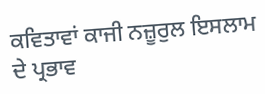ਕਵਿਤਾਵਾਂ ਕਾਜੀ ਨਜ਼ੂਰੁਲ ਇਸਲਾਮ ਦੇ ਪ੍ਰਭਾਵ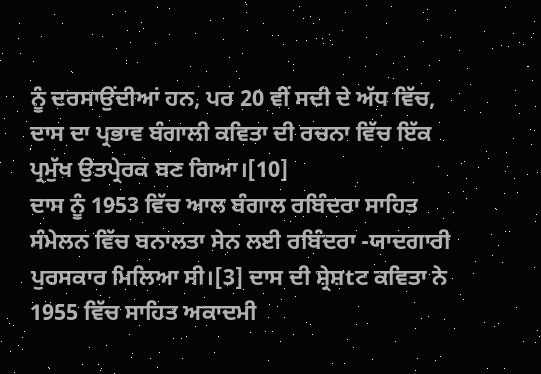ਨੂੰ ਦਰਸਾਉਂਦੀਆਂ ਹਨ, ਪਰ 20 ਵੀਂ ਸਦੀ ਦੇ ਅੱਧ ਵਿੱਚ, ਦਾਸ ਦਾ ਪ੍ਰਭਾਵ ਬੰਗਾਲੀ ਕਵਿਤਾ ਦੀ ਰਚਨਾ ਵਿੱਚ ਇੱਕ ਪ੍ਰਮੁੱਖ ਉਤਪ੍ਰੇਰਕ ਬਣ ਗਿਆ।[10]
ਦਾਸ ਨੂੰ 1953 ਵਿੱਚ ਆਲ ਬੰਗਾਲ ਰਬਿੰਦਰਾ ਸਾਹਿਤ ਸੰਮੇਲਨ ਵਿੱਚ ਬਨਾਲਤਾ ਸੇਨ ਲਈ ਰਬਿੰਦਰਾ -ਯਾਦਗਾਰੀ ਪੁਰਸਕਾਰ ਮਿਲਿਆ ਸੀ।[3] ਦਾਸ ਦੀ ਸ਼੍ਰੇਸ਼tਟ ਕਵਿਤਾ ਨੇ 1955 ਵਿੱਚ ਸਾਹਿਤ ਅਕਾਦਮੀ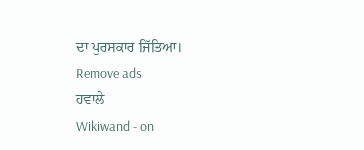ਦਾ ਪੁਰਸਕਾਰ ਜਿੱਤਿਆ।
Remove ads
ਹਵਾਲੇ
Wikiwand - on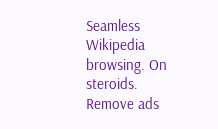Seamless Wikipedia browsing. On steroids.
Remove ads